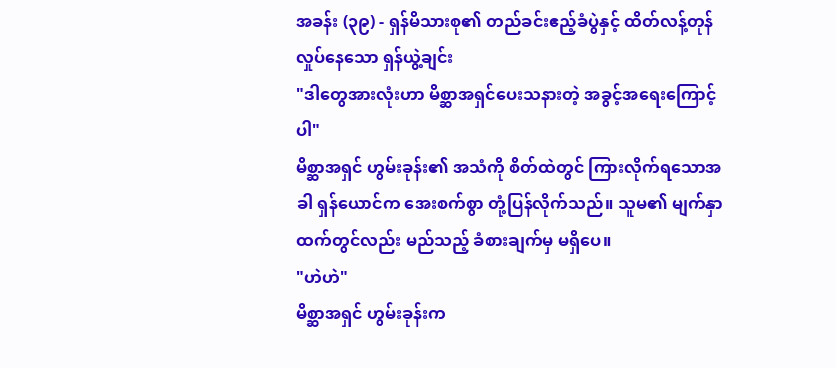အခန်း (၃၉) - ရှန်မိသားစု၏ တည်ခင်းဧည့်ခံပွဲနှင့် ထိတ်လန့်တုန်လှုပ်နေသော ရှန်ယွဲ့ချင်း
"ဒါတွေအားလုံးဟာ မိစ္ဆာအရှင်ပေးသနားတဲ့ အခွင့်အရေးကြောင့်ပါ"
မိစ္ဆာအရှင် ဟွမ်းခုန်း၏ အသံကို စိတ်ထဲတွင် ကြားလိုက်ရသောအခါ ရှန်ယောင်က အေးစက်စွာ တုံ့ပြန်လိုက်သည်။ သူမ၏ မျက်နှာထက်တွင်လည်း မည်သည့် ခံစားချက်မှ မရှိပေ။
"ဟဲဟဲ"
မိစ္ဆာအရှင် ဟွမ်းခုန်းက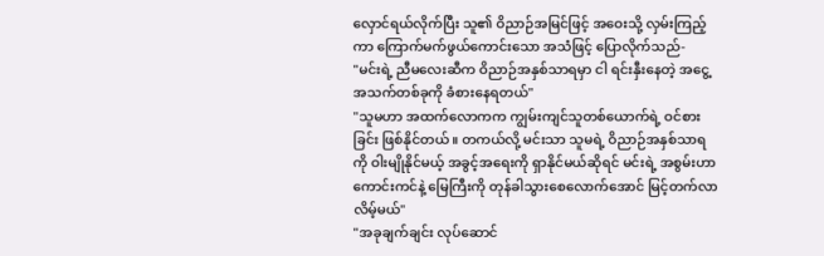လှောင်ရယ်လိုက်ပြီး သူ၏ ဝိညာဉ်အမြင်ဖြင့် အဝေးသို့ လှမ်းကြည့်ကာ ကြောက်မက်ဖွယ်ကောင်းသော အသံဖြင့် ပြောလိုက်သည်-
"မင်းရဲ့ ညီမလေးဆီက ဝိညာဉ်အနှစ်သာရမှာ ငါ ရင်းနှီးနေတဲ့ အငွေ့အသက်တစ်ခုကို ခံစားနေရတယ်"
"သူမဟာ အထက်လောကက ကျွမ်းကျင်သူတစ်ယောက်ရဲ့ ဝင်စားခြင်း ဖြစ်နိုင်တယ်။ တကယ်လို့ မင်းသာ သူမရဲ့ ဝိညာဉ်အနှစ်သာရကို ဝါးမျိုနိုင်မယ့် အခွင့်အရေးကို ရှာနိုင်မယ်ဆိုရင် မင်းရဲ့ အစွမ်းဟာ ကောင်းကင်နဲ့ မြေကြီးကို တုန်ခါသွားစေလောက်အောင် မြင့်တက်လာလိမ့်မယ်"
"အခုချက်ချင်း လုပ်ဆောင်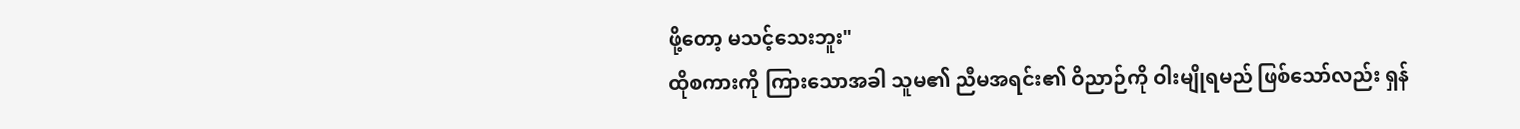ဖို့တော့ မသင့်သေးဘူး"
ထိုစကားကို ကြားသောအခါ သူမ၏ ညီမအရင်း၏ ဝိညာဉ်ကို ဝါးမျိုရမည် ဖြစ်သော်လည်း ရှန်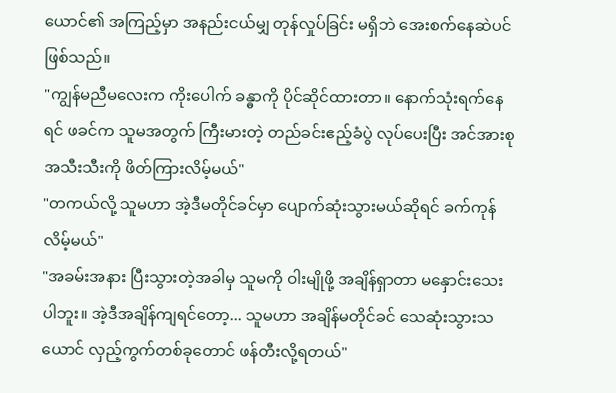ယောင်၏ အကြည့်မှာ အနည်းငယ်မျှ တုန်လှုပ်ခြင်း မရှိဘဲ အေးစက်နေဆဲပင် ဖြစ်သည်။
"ကျွန်မညီမလေးက ကိုးပေါက် ခန္ဓာကို ပိုင်ဆိုင်ထားတာ။ နောက်သုံးရက်နေရင် ဖခင်က သူမအတွက် ကြီးမားတဲ့ တည်ခင်းဧည့်ခံပွဲ လုပ်ပေးပြီး အင်အားစုအသီးသီးကို ဖိတ်ကြားလိမ့်မယ်"
"တကယ်လို့ သူမဟာ အဲ့ဒီမတိုင်ခင်မှာ ပျောက်ဆုံးသွားမယ်ဆိုရင် ခက်ကုန်လိမ့်မယ်"
"အခမ်းအနား ပြီးသွားတဲ့အခါမှ သူမကို ဝါးမျိုဖို့ အချိန်ရှာတာ မနှောင်းသေးပါဘူး။ အဲ့ဒီအချိန်ကျရင်တော့... သူမဟာ အချိန်မတိုင်ခင် သေဆုံးသွားသယောင် လှည့်ကွက်တစ်ခုတောင် ဖန်တီးလို့ရတယ်"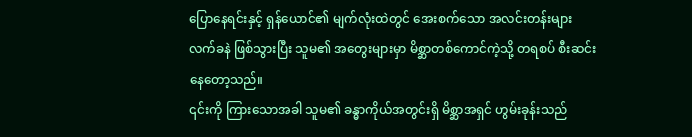ပြောနေရင်းနှင့် ရှန်ယောင်၏ မျက်လုံးထဲတွင် အေးစက်သော အလင်းတန်းများ လက်ခနဲ ဖြစ်သွားပြီး သူမ၏ အတွေးများမှာ မိစ္ဆာတစ်ကောင်ကဲ့သို့ တရစပ် စီးဆင်းနေတော့သည်။
၎င်းကို ကြားသောအခါ သူမ၏ ခန္ဓာကိုယ်အတွင်းရှိ မိစ္ဆာအရှင် ဟွမ်းခုန်းသည်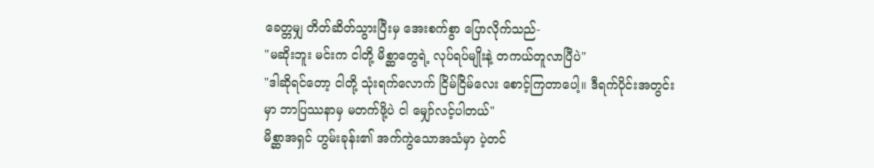ခေတ္တမျှ တိတ်ဆိတ်သွားပြီးမှ အေးစက်စွာ ပြောလိုက်သည်-
"မဆိုးဘူး မင်းက ငါတို့ မိစ္ဆာတွေရဲ့ လုပ်ရပ်မျိုးနဲ့ တကယ်တူလာပြီပဲ"
"ဒါဆိုရင်တော့ ငါတို့ သုံးရက်လောက် ငြိမ်ငြိမ်လေး စောင့်ကြတာပေါ့။ ဒီရက်ပိုင်းအတွင်းမှာ ဘာပြဿနာမှ မတက်ဖို့ပဲ ငါ မျှော်လင့်ပါတယ်"
မိစ္ဆာအရှင် ဟွမ်းခုန်း၏ အက်ကွဲသောအသံမှာ ပဲ့တင်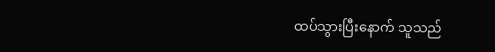ထပ်သွားပြီးနောက် သူသည်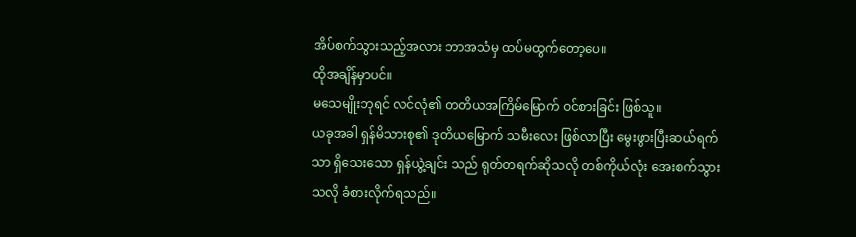အိပ်စက်သွားသည့်အလား ဘာအသံမှ ထပ်မထွက်တော့ပေ။
ထိုအချိန်မှာပင်။
မသေမျိုးဘုရင် လင်လုံ၏ တတိယအကြိမ်မြောက် ဝင်စားခြင်း ဖြစ်သူ။
ယခုအခါ ရှန်မိသားစု၏ ဒုတိယမြောက် သမီးလေး ဖြစ်လာပြီး မွေးဖွားပြီးဆယ်ရက်သာ ရှိသေးသော ရှန်ယွဲ့ချင်း သည် ရုတ်တရက်ဆိုသလို တစ်ကိုယ်လုံး အေးစက်သွားသလို ခံစားလိုက်ရသည်။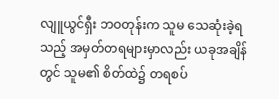လျူယွင်ရှီး ဘဝတုန်းက သူမ သေဆုံးခဲ့ရသည့် အမှတ်တရများမှာလည်း ယခုအချိန်တွင် သူမ၏ စိတ်ထဲ၌ တရစပ်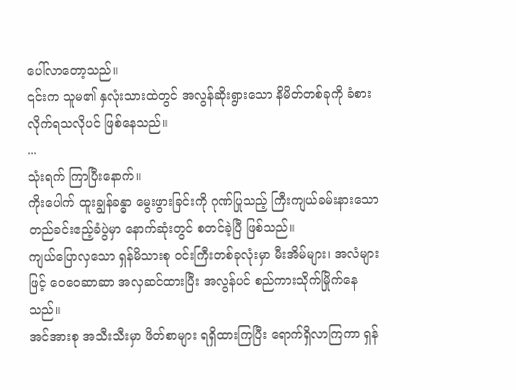ပေါ်လာတော့သည်။
၎င်းက သူမ၏ နှလုံးသားထဲတွင် အလွန်ဆိုးရွားသော နိမိတ်တစ်ခုကို ခံစားလိုက်ရသလိုပင် ဖြစ်နေသည်။
...
သုံးရက် ကြာပြီးနောက်။
ကိုးပေါက် ထူးချွန်ခန္ဓာ မွေးဖွားခြင်းကို ဂုဏ်ပြုသည့် ကြီးကျယ်ခမ်းနားသော တည်ခင်းဧည့်ခံပွဲမှာ နောက်ဆုံးတွင် စတင်ခဲ့ပြီ ဖြစ်သည်။
ကျယ်ပြောလှသော ရှန်မိသားစု ဝင်းကြီးတစ်ခုလုံးမှာ မီးအိမ်များ၊ အလံများဖြင့် ဝေဝေဆာဆာ အလှဆင်ထားပြီး အလွန်ပင် စည်ကားသိုက်မြိုက်နေသည်။
အင်အားစု အသီးသီးမှာ ဖိတ်စာများ ရရှိထားကြပြီး ရောက်ရှိလာကြကာ ရှန်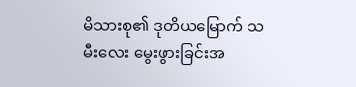မိသားစု၏ ဒုတိယမြောက် သမီးလေး မွေးဖွားခြင်းအ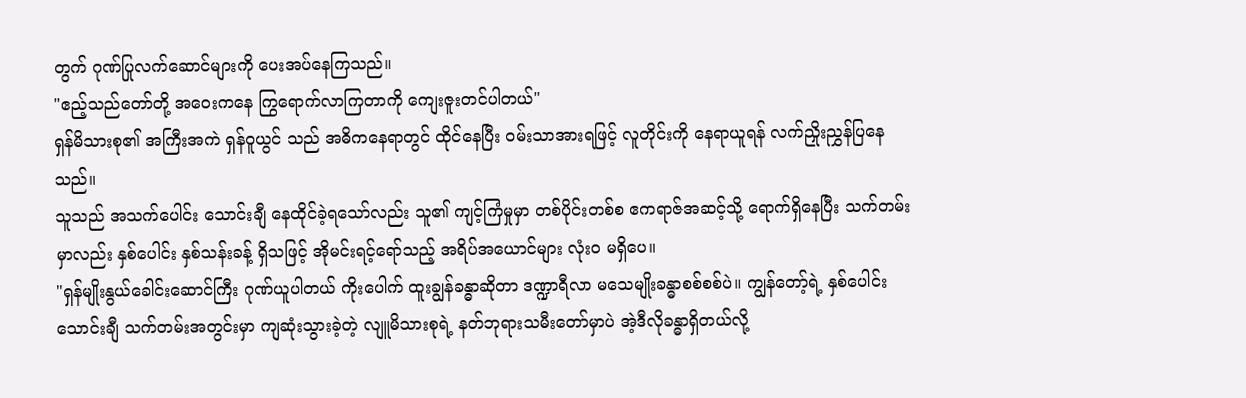တွက် ဂုဏ်ပြုလက်ဆောင်များကို ပေးအပ်နေကြသည်။
"ဧည့်သည်တော်တို့ အဝေးကနေ ကြွရောက်လာကြတာကို ကျေးဇူးတင်ပါတယ်"
ရှန်မိသားစု၏ အကြီးအကဲ ရှန်ဝူယွင် သည် အဓိကနေရာတွင် ထိုင်နေပြီး ဝမ်းသာအားရဖြင့် လူတိုင်းကို နေရာယူရန် လက်ညှိုးညွှန်ပြနေသည်။
သူသည် အသက်ပေါင်း သောင်းချီ နေထိုင်ခဲ့ရသော်လည်း သူ၏ ကျင့်ကြံမှုမှာ တစ်ပိုင်းတစ်စ ဧကရာဇ်အဆင့်သို့ ရောက်ရှိနေပြီး သက်တမ်းမှာလည်း နှစ်ပေါင်း နှစ်သန်းခန့် ရှိသဖြင့် အိုမင်းရင့်ရော်သည့် အရိပ်အယောင်များ လုံးဝ မရှိပေ။
"ရှန်မျိုးနွယ်ခေါင်းဆောင်ကြီး ဂုဏ်ယူပါတယ် ကိုးပေါက် ထူးချွန်ခန္ဓာဆိုတာ ဒဏ္ဍာရီလာ မသေမျိုးခန္ဓာစစ်စစ်ပဲ။ ကျွန်တော့်ရဲ့ နှစ်ပေါင်းသောင်းချီ သက်တမ်းအတွင်းမှာ ကျဆုံးသွားခဲ့တဲ့ လျူမိသားစုရဲ့ နတ်ဘုရားသမီးတော်မှာပဲ အဲ့ဒီလိုခန္ဓာရှိတယ်လို့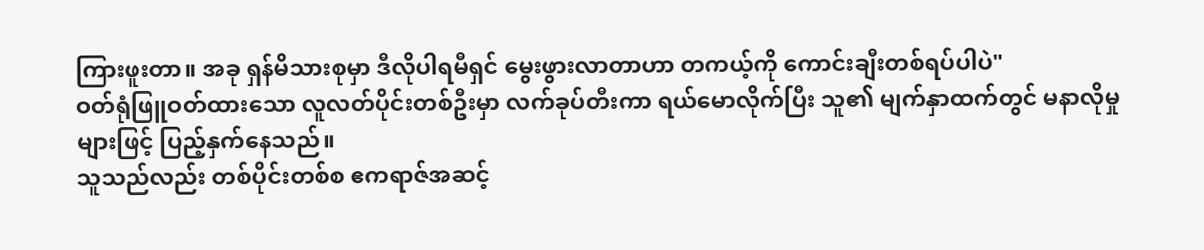ကြားဖူးတာ။ အခု ရှန်မိသားစုမှာ ဒီလိုပါရမီရှင် မွေးဖွားလာတာဟာ တကယ့်ကို ကောင်းချီးတစ်ရပ်ပါပဲ"
ဝတ်ရုံဖြူဝတ်ထားသော လူလတ်ပိုင်းတစ်ဦးမှာ လက်ခုပ်တီးကာ ရယ်မောလိုက်ပြီး သူ၏ မျက်နှာထက်တွင် မနာလိုမှုများဖြင့် ပြည့်နှက်နေသည်။
သူသည်လည်း တစ်ပိုင်းတစ်စ ဧကရာဇ်အဆင့်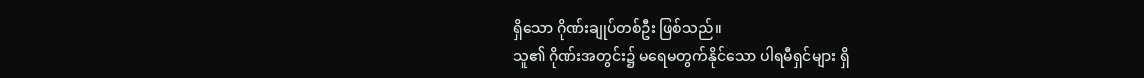ရှိသော ဂိုဏ်းချုပ်တစ်ဦး ဖြစ်သည်။
သူ၏ ဂိုဏ်းအတွင်း၌ မရေမတွက်နိုင်သော ပါရမီရှင်များ ရှိ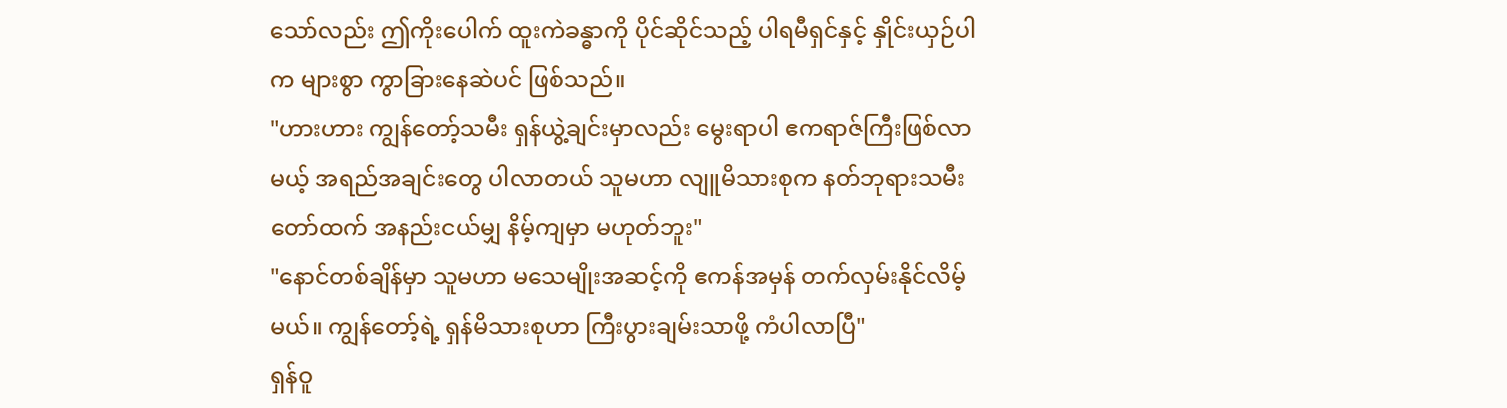သော်လည်း ဤကိုးပေါက် ထူးကဲခန္ဓာကို ပိုင်ဆိုင်သည့် ပါရမီရှင်နှင့် နှိုင်းယှဉ်ပါက များစွာ ကွာခြားနေဆဲပင် ဖြစ်သည်။
"ဟားဟား ကျွန်တော့်သမီး ရှန်ယွဲ့ချင်းမှာလည်း မွေးရာပါ ဧကရာဇ်ကြီးဖြစ်လာမယ့် အရည်အချင်းတွေ ပါလာတယ် သူမဟာ လျူမိသားစုက နတ်ဘုရားသမီးတော်ထက် အနည်းငယ်မျှ နိမ့်ကျမှာ မဟုတ်ဘူး"
"နောင်တစ်ချိန်မှာ သူမဟာ မသေမျိုးအဆင့်ကို ဧကန်အမှန် တက်လှမ်းနိုင်လိမ့်မယ်။ ကျွန်တော့်ရဲ့ ရှန်မိသားစုဟာ ကြီးပွားချမ်းသာဖို့ ကံပါလာပြီ"
ရှန်ဝူ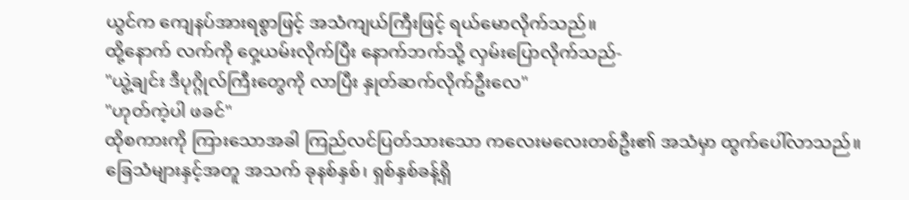ယွင်က ကျေနပ်အားရစွာဖြင့် အသံကျယ်ကြီးဖြင့် ရယ်မောလိုက်သည်။
ထို့နောက် လက်ကို ဝှေ့ယမ်းလိုက်ပြီး နောက်ဘက်သို့ လှမ်းပြောလိုက်သည်-
"ယွဲ့ချင်း ဒီပုဂ္ဂိုလ်ကြီးတွေကို လာပြီး နှုတ်ဆက်လိုက်ဦးလေ"
"ဟုတ်ကဲ့ပါ ဖခင်"
ထိုစကားကို ကြားသောအခါ ကြည်လင်ပြတ်သားသော ကလေးမလေးတစ်ဦး၏ အသံမှာ ထွက်ပေါ်လာသည်။
ခြေသံများနှင့်အတူ အသက် ခုနစ်နှစ်၊ ရှစ်နှစ်ခန့်ရှိ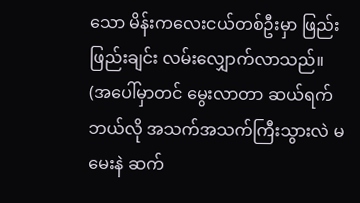သော မိန်းကလေးငယ်တစ်ဦးမှာ ဖြည်းဖြည်းချင်း လမ်းလျှောက်လာသည်။
(အပေါ်မှာတင် မွေးလာတာ ဆယ်ရက် ဘယ်လို အသက်အသက်ကြီးသွားလဲ မမေးနဲ ဆက်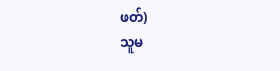ဖတ်)
သူမ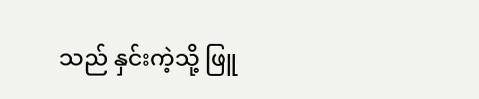သည် နှင်းကဲ့သို့ ဖြူ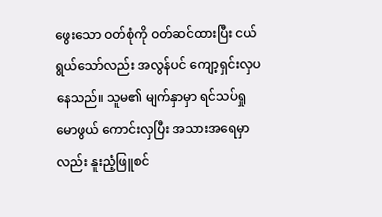ဖွေးသော ဝတ်စုံကို ဝတ်ဆင်ထားပြီး ငယ်ရွယ်သော်လည်း အလွန်ပင် ကျော့ရှင်းလှပနေသည်။ သူမ၏ မျက်နှာမှာ ရင်သပ်ရှုမောဖွယ် ကောင်းလှပြီး အသားအရေမှာလည်း နူးညံ့ဖြူစင်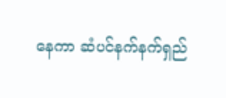နေကာ ဆံပင်နက်နက်ရှည်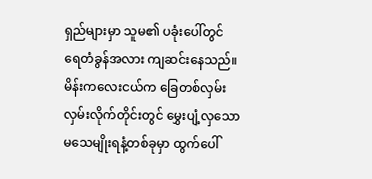ရှည်များမှာ သူမ၏ ပခုံးပေါ်တွင် ရေတံခွန်အလား ကျဆင်းနေသည်။
မိန်းကလေးငယ်က ခြေတစ်လှမ်း လှမ်းလိုက်တိုင်းတွင် မွှေးပျံ့လှသော မသေမျိုးရနံ့တစ်ခုမှာ ထွက်ပေါ်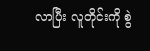လာပြီး လူတိုင်းကို စွဲ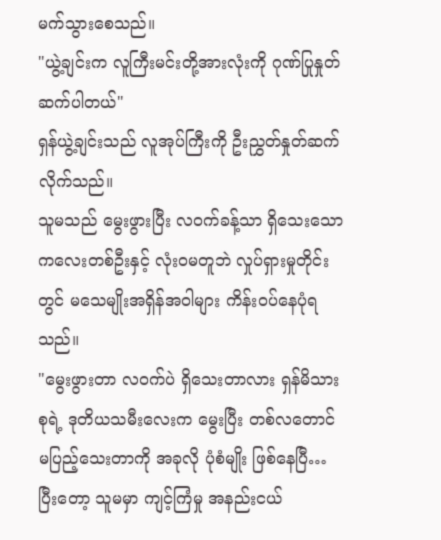မက်သွားစေသည်။
"ယွဲ့ချင်းက လူကြီးမင်းတို့အားလုံးကို ဂုဏ်ပြုနှုတ်ဆက်ပါတယ်"
ရှန်ယွဲ့ချင်းသည် လူအုပ်ကြီးကို ဦးညွှတ်နှုတ်ဆက်လိုက်သည်။
သူမသည် မွေးဖွားပြီး လဝက်ခန့်သာ ရှိသေးသော ကလေးတစ်ဦးနှင့် လုံးဝမတူဘဲ လှုပ်ရှားမှုတိုင်းတွင် မသေမျိုးအရှိန်အဝါများ ကိန်းဝပ်နေပုံရသည်။
"မွေးဖွားတာ လဝက်ပဲ ရှိသေးတာလား ရှန်မိသားစုရဲ့ ဒုတိယသမီးလေးက မွေးပြီး တစ်လတောင် မပြည့်သေးတာကို အခုလို ပုံစံမျိုး ဖြစ်နေပြီ… ပြီးတော့ သူမမှာ ကျင့်ကြံမှု အနည်းငယ်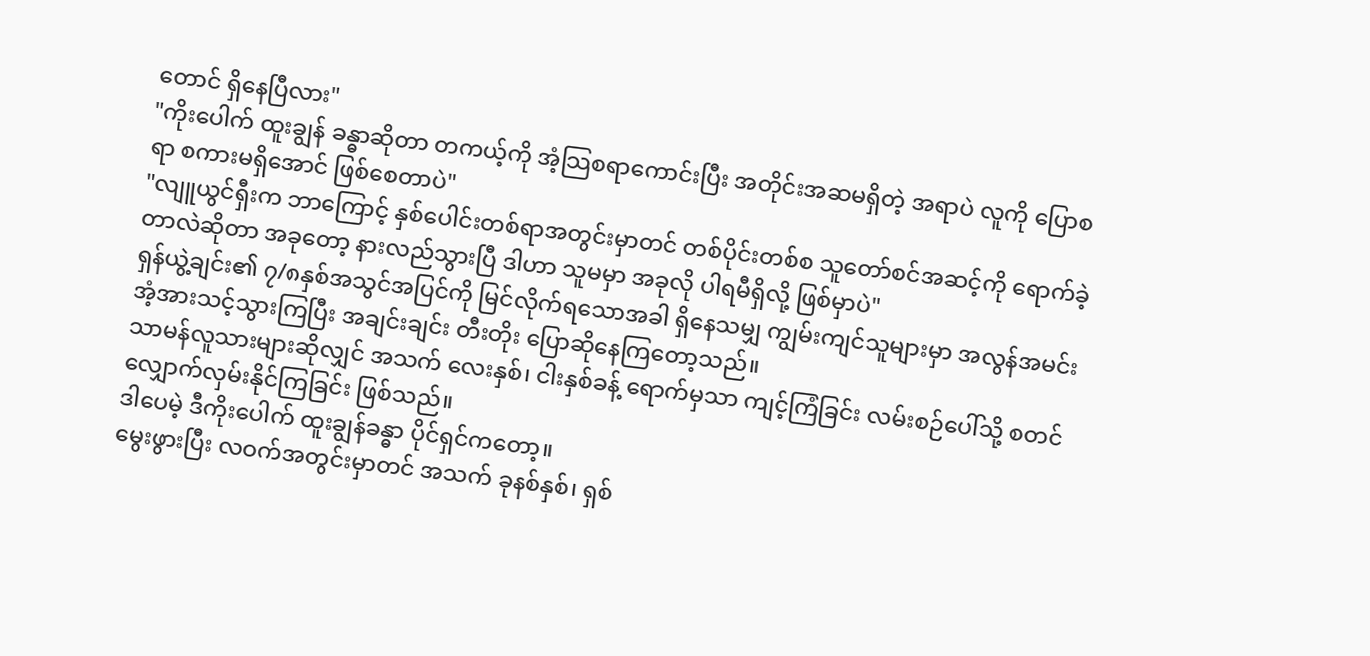တောင် ရှိနေပြီလား"
"ကိုးပေါက် ထူးချွန် ခန္ဓာဆိုတာ တကယ့်ကို အံ့သြစရာကောင်းပြီး အတိုင်းအဆမရှိတဲ့ အရာပဲ လူကို ပြောစရာ စကားမရှိအောင် ဖြစ်စေတာပဲ"
"လျူယွင်ရှီးက ဘာကြောင့် နှစ်ပေါင်းတစ်ရာအတွင်းမှာတင် တစ်ပိုင်းတစ်စ သူတော်စင်အဆင့်ကို ရောက်ခဲ့တာလဲဆိုတာ အခုတော့ နားလည်သွားပြီ ဒါဟာ သူမမှာ အခုလို ပါရမီရှိလို့ ဖြစ်မှာပဲ"
ရှန်ယွဲ့ချင်း၏ ၇/၈နှစ်အသွင်အပြင်ကို မြင်လိုက်ရသောအခါ ရှိနေသမျှ ကျွမ်းကျင်သူများမှာ အလွန်အမင်း အံ့အားသင့်သွားကြပြီး အချင်းချင်း တီးတိုး ပြောဆိုနေကြတော့သည်။
သာမန်လူသားများဆိုလျှင် အသက် လေးနှစ်၊ ငါးနှစ်ခန့် ရောက်မှသာ ကျင့်ကြံခြင်း လမ်းစဉ်ပေါ်သို့ စတင် လျှောက်လှမ်းနိုင်ကြခြင်း ဖြစ်သည်။
ဒါပေမဲ့ ဒီကိုးပေါက် ထူးချွန်ခန္ဓာ ပိုင်ရှင်ကတော့။
မွေးဖွားပြီး လဝက်အတွင်းမှာတင် အသက် ခုနစ်နှစ်၊ ရှစ်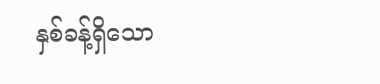နှစ်ခန့်ရှိသော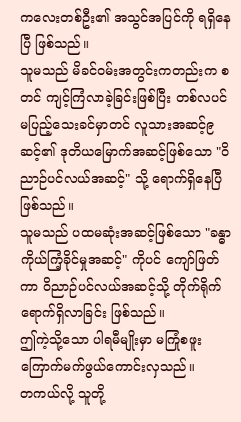ကလေးတစ်ဦး၏ အသွင်အပြင်ကို ရရှိနေပြီ ဖြစ်သည်။
သူမသည် မိခင်ဝမ်းအတွင်းကတည်းက စတင် ကျင့်ကြံလာခဲ့ခြင်းဖြစ်ပြီး တစ်လပင် မပြည့်သေးခင်မှာတင် လူသားအဆင့်၉ဆင့်၏ ဒုတိယမြောက်အဆင့်ဖြစ်သော "ဝိညာဉ်ပင်လယ်အဆင့်" သို့ ရောက်ရှိနေပြီ ဖြစ်သည်။
သူမသည် ပထမဆုံးအဆင့်ဖြစ်သော "ခန္ဓာကိုယ်ကြံ့ခိုင်မှုအဆင့်" ကိုပင် ကျော်ဖြတ်ကာ ဝိညာဉ်ပင်လယ်အဆင့်သို့ တိုက်ရိုက် ရောက်ရှိလာခြင်း ဖြစ်သည်။
ဤကဲ့သို့သော ပါရမီမျိုးမှာ မကြုံစဖူး ကြောက်မက်ဖွယ်ကောင်းလှသည်။
တကယ်လို့ သူတို့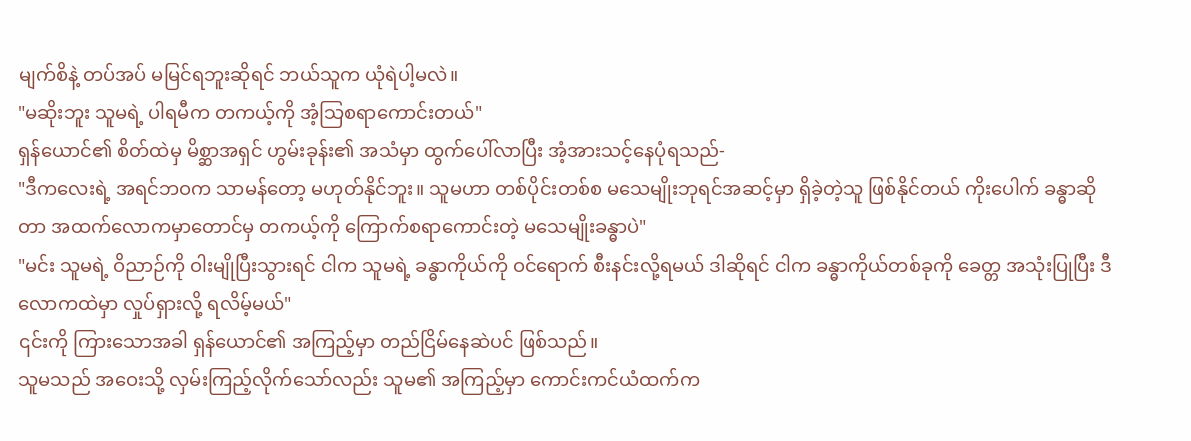မျက်စိနဲ့ တပ်အပ် မမြင်ရဘူးဆိုရင် ဘယ်သူက ယုံရဲပါ့မလဲ။
"မဆိုးဘူး သူမရဲ့ ပါရမီက တကယ့်ကို အံ့သြစရာကောင်းတယ်"
ရှန်ယောင်၏ စိတ်ထဲမှ မိစ္ဆာအရှင် ဟွမ်းခုန်း၏ အသံမှာ ထွက်ပေါ်လာပြီး အံ့အားသင့်နေပုံရသည်-
"ဒီကလေးရဲ့ အရင်ဘဝက သာမန်တော့ မဟုတ်နိုင်ဘူး။ သူမဟာ တစ်ပိုင်းတစ်စ မသေမျိုးဘုရင်အဆင့်မှာ ရှိခဲ့တဲ့သူ ဖြစ်နိုင်တယ် ကိုးပေါက် ခန္ဓာဆိုတာ အထက်လောကမှာတောင်မှ တကယ့်ကို ကြောက်စရာကောင်းတဲ့ မသေမျိုးခန္ဓာပဲ"
"မင်း သူမရဲ့ ဝိညာဉ်ကို ဝါးမျိုပြီးသွားရင် ငါက သူမရဲ့ ခန္ဓာကိုယ်ကို ဝင်ရောက် စီးနင်းလို့ရမယ် ဒါဆိုရင် ငါက ခန္ဓာကိုယ်တစ်ခုကို ခေတ္တ အသုံးပြုပြီး ဒီလောကထဲမှာ လှုပ်ရှားလို့ ရလိမ့်မယ်"
၎င်းကို ကြားသောအခါ ရှန်ယောင်၏ အကြည့်မှာ တည်ငြိမ်နေဆဲပင် ဖြစ်သည်။
သူမသည် အဝေးသို့ လှမ်းကြည့်လိုက်သော်လည်း သူမ၏ အကြည့်မှာ ကောင်းကင်ယံထက်က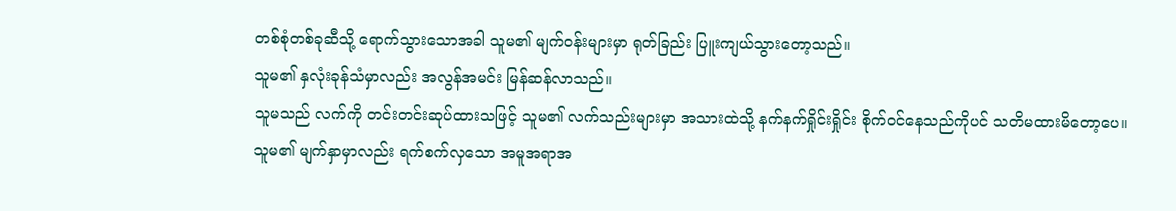တစ်စုံတစ်ခုဆီသို့ ရောက်သွားသောအခါ သူမ၏ မျက်ဝန်းများမှာ ရုတ်ခြည်း ပြူးကျယ်သွားတော့သည်။
သူမ၏ နှလုံးခုန်သံမှာလည်း အလွန်အမင်း မြန်ဆန်လာသည်။
သူမသည် လက်ကို တင်းတင်းဆုပ်ထားသဖြင့် သူမ၏ လက်သည်းများမှာ အသားထဲသို့ နက်နက်ရှိုင်းရှိုင်း စိုက်ဝင်နေသည်ကိုပင် သတိမထားမိတော့ပေ။
သူမ၏ မျက်နှာမှာလည်း ရက်စက်လှသော အမူအရာအ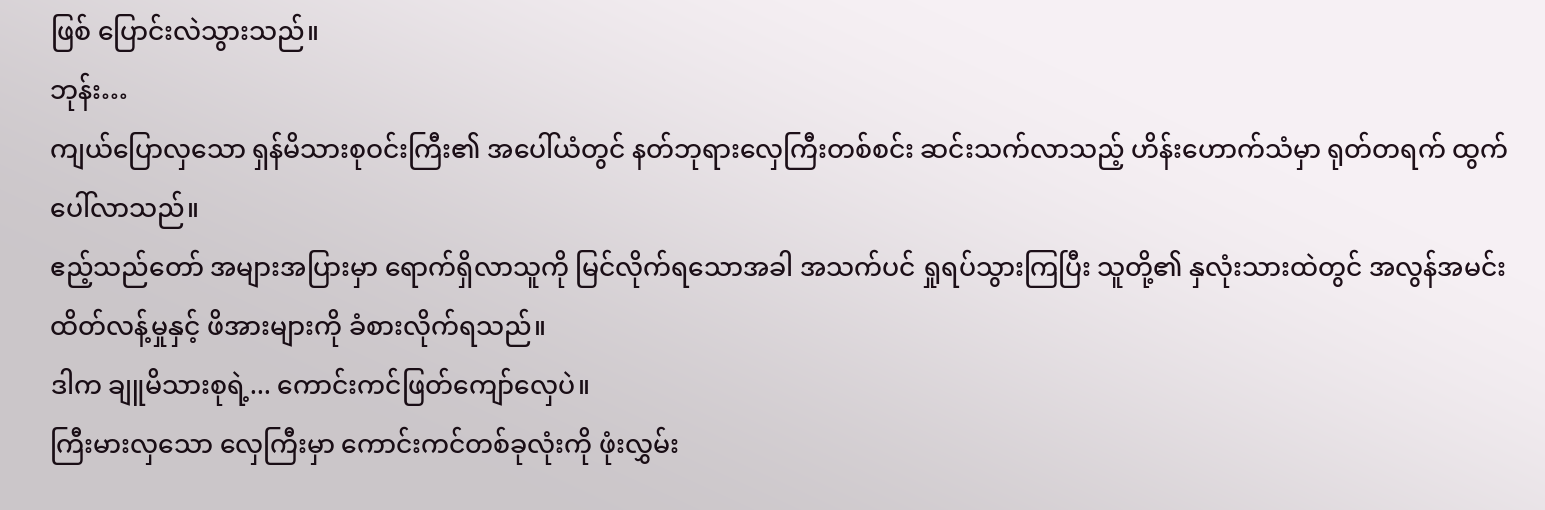ဖြစ် ပြောင်းလဲသွားသည်။
ဘုန်း…
ကျယ်ပြောလှသော ရှန်မိသားစုဝင်းကြီး၏ အပေါ်ယံတွင် နတ်ဘုရားလှေကြီးတစ်စင်း ဆင်းသက်လာသည့် ဟိန်းဟောက်သံမှာ ရုတ်တရက် ထွက်ပေါ်လာသည်။
ဧည့်သည်တော် အများအပြားမှာ ရောက်ရှိလာသူကို မြင်လိုက်ရသောအခါ အသက်ပင် ရှုရပ်သွားကြပြီး သူတို့၏ နှလုံးသားထဲတွင် အလွန်အမင်း ထိတ်လန့်မှုနှင့် ဖိအားများကို ခံစားလိုက်ရသည်။
ဒါက ချူမိသားစုရဲ့... ကောင်းကင်ဖြတ်ကျော်လှေပဲ။
ကြီးမားလှသော လှေကြီးမှာ ကောင်းကင်တစ်ခုလုံးကို ဖုံးလွှမ်း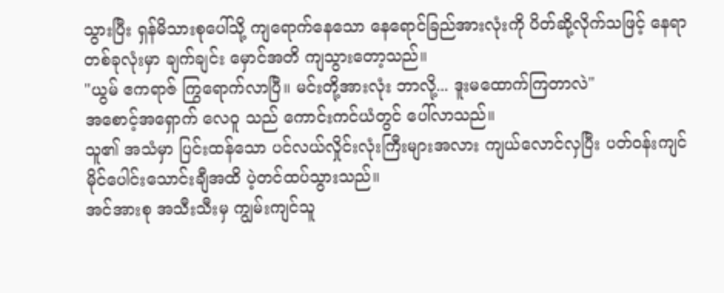သွားပြီး ရှန်မိသားစုပေါ်သို့ ကျရောက်နေသော နေရောင်ခြည်အားလုံးကို ပိတ်ဆို့လိုက်သဖြင့် နေရာတစ်ခုလုံးမှာ ချက်ချင်း မှောင်အတိ ကျသွားတော့သည်။
"ယွမ် ဧကရာဇ် ကြွရောက်လာပြီ။ မင်းတို့အားလုံး ဘာလို့... ဒူးမထောက်ကြတာလဲ"
အစောင့်အရှောက် လေဝူ သည် ကောင်းကင်ယံတွင် ပေါ်လာသည်။
သူ၏ အသံမှာ ပြင်းထန်သော ပင်လယ်လှိုင်းလုံးကြီးများအလား ကျယ်လောင်လှပြီး ပတ်ဝန်းကျင် မိုင်ပေါင်းသောင်းချီအထိ ပဲ့တင်ထပ်သွားသည်။
အင်အားစု အသီးသီးမှ ကျွမ်းကျင်သူ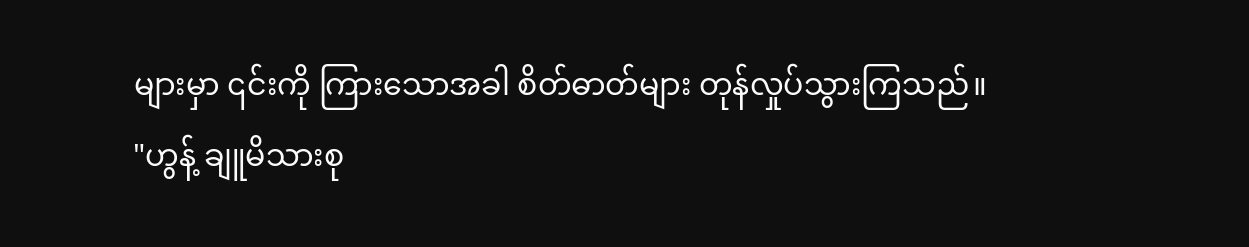များမှာ ၎င်းကို ကြားသောအခါ စိတ်ဓာတ်များ တုန်လှုပ်သွားကြသည်။
"ဟွန့် ချူမိသားစု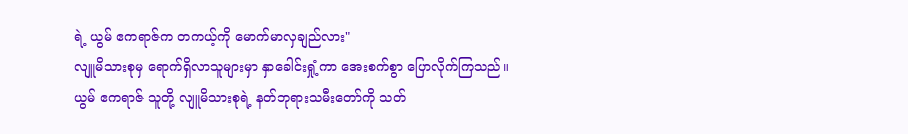ရဲ့ ယွမ် ဧကရာဇ်က တကယ့်ကို မောက်မာလှချည်လား"
လျူမိသားစုမှ ရောက်ရှိလာသူများမှာ နှာခေါင်းရှုံ့ကာ အေးစက်စွာ ပြောလိုက်ကြသည်။
ယွမ် ဧကရာဇ် သူတို့ လျူမိသားစုရဲ့ နတ်ဘုရားသမီးတော်ကို သတ်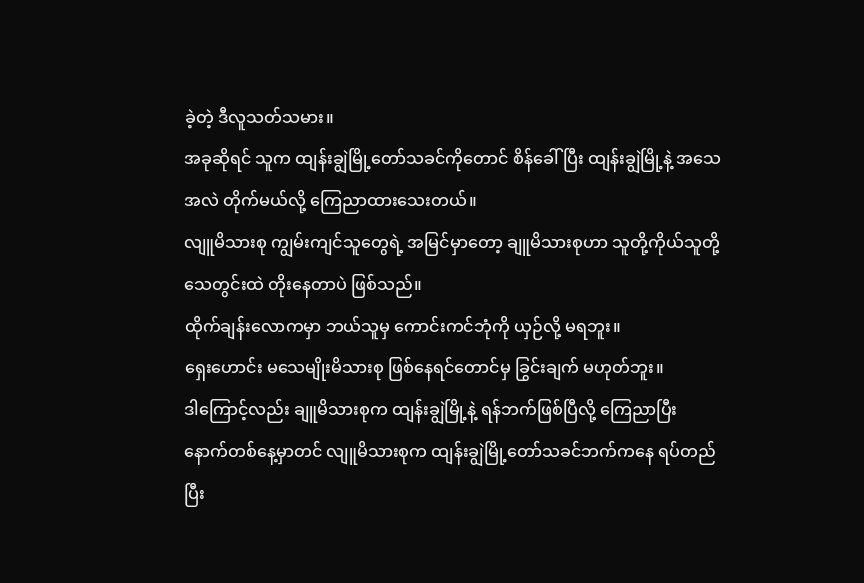ခဲ့တဲ့ ဒီလူသတ်သမား။
အခုဆိုရင် သူက ထျန်းချွဲမြို့တော်သခင်ကိုတောင် စိန်ခေါ်ပြီး ထျန်းချွဲမြို့နဲ့ အသေအလဲ တိုက်မယ်လို့ ကြေညာထားသေးတယ်။
လျူမိသားစု ကျွမ်းကျင်သူတွေရဲ့ အမြင်မှာတော့ ချူမိသားစုဟာ သူတို့ကိုယ်သူတို့ သေတွင်းထဲ တိုးနေတာပဲ ဖြစ်သည်။
ထိုက်ချန်းလောကမှာ ဘယ်သူမှ ကောင်းကင်ဘုံကို ယှဉ်လို့ မရဘူး။
ရှေးဟောင်း မသေမျိုးမိသားစု ဖြစ်နေရင်တောင်မှ ခြွင်းချက် မဟုတ်ဘူး။
ဒါကြောင့်လည်း ချူမိသားစုက ထျန်းချွဲမြို့နဲ့ ရန်ဘက်ဖြစ်ပြီလို့ ကြေညာပြီး နောက်တစ်နေ့မှာတင် လျူမိသားစုက ထျန်းချွဲမြို့တော်သခင်ဘက်ကနေ ရပ်တည်ပြီး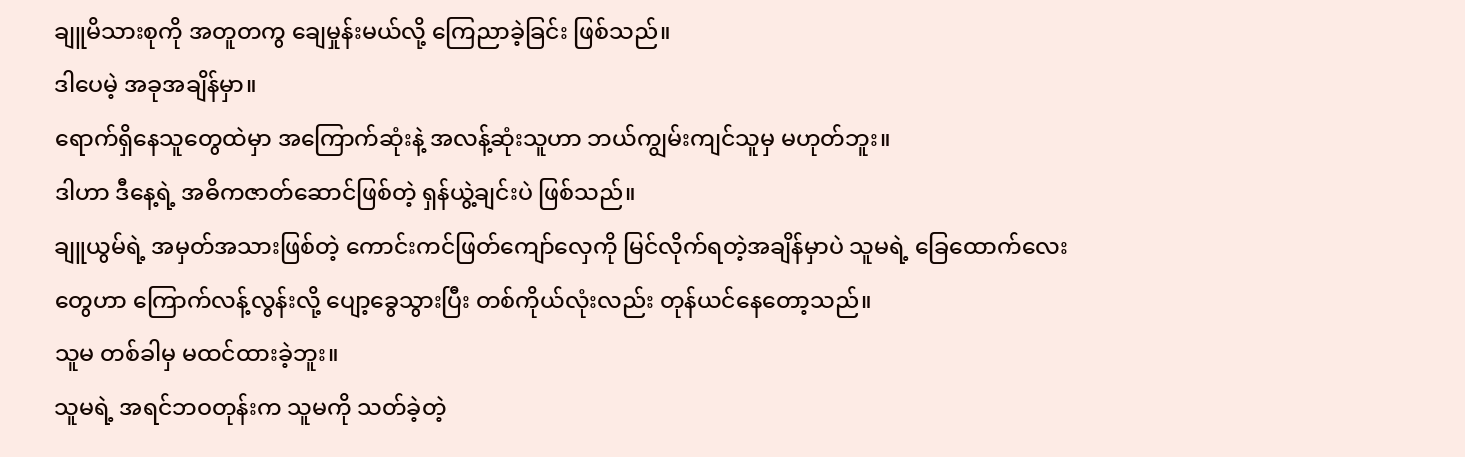ချူမိသားစုကို အတူတကွ ချေမှုန်းမယ်လို့ ကြေညာခဲ့ခြင်း ဖြစ်သည်။
ဒါပေမဲ့ အခုအချိန်မှာ။
ရောက်ရှိနေသူတွေထဲမှာ အကြောက်ဆုံးနဲ့ အလန့်ဆုံးသူဟာ ဘယ်ကျွမ်းကျင်သူမှ မဟုတ်ဘူး။
ဒါဟာ ဒီနေ့ရဲ့ အဓိကဇာတ်ဆောင်ဖြစ်တဲ့ ရှန်ယွဲ့ချင်းပဲ ဖြစ်သည်။
ချူယွမ်ရဲ့ အမှတ်အသားဖြစ်တဲ့ ကောင်းကင်ဖြတ်ကျော်လှေကို မြင်လိုက်ရတဲ့အချိန်မှာပဲ သူမရဲ့ ခြေထောက်လေးတွေဟာ ကြောက်လန့်လွန်းလို့ ပျော့ခွေသွားပြီး တစ်ကိုယ်လုံးလည်း တုန်ယင်နေတော့သည်။
သူမ တစ်ခါမှ မထင်ထားခဲ့ဘူး။
သူမရဲ့ အရင်ဘဝတုန်းက သူမကို သတ်ခဲ့တဲ့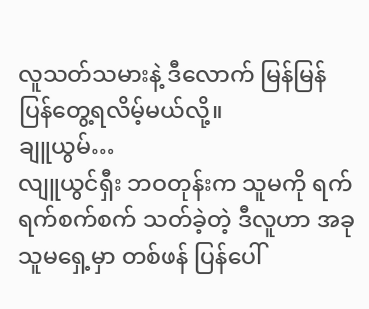လူသတ်သမားနဲ့ ဒီလောက် မြန်မြန် ပြန်တွေ့ရလိမ့်မယ်လို့။
ချူယွမ်…
လျူယွင်ရှီး ဘဝတုန်းက သူမကို ရက်ရက်စက်စက် သတ်ခဲ့တဲ့ ဒီလူဟာ အခု သူမရှေ့မှာ တစ်ဖန် ပြန်ပေါ်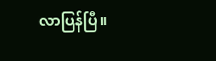လာပြန်ပြီ။